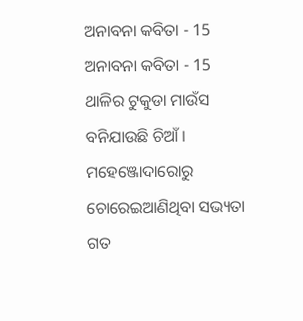ଅନାବନା କବିତା - 15
ଅନାବନା କବିତା - 15
ଥାଳିର ଟୁକୁଡା ମାଉଁସ
ବନିଯାଉଛି ଚିଆଁ।
ମହେଞ୍ଜୋଦାରୋରୁ
ଚୋରେଇଆଣିଥିବା ସଭ୍ୟତା
ଗତ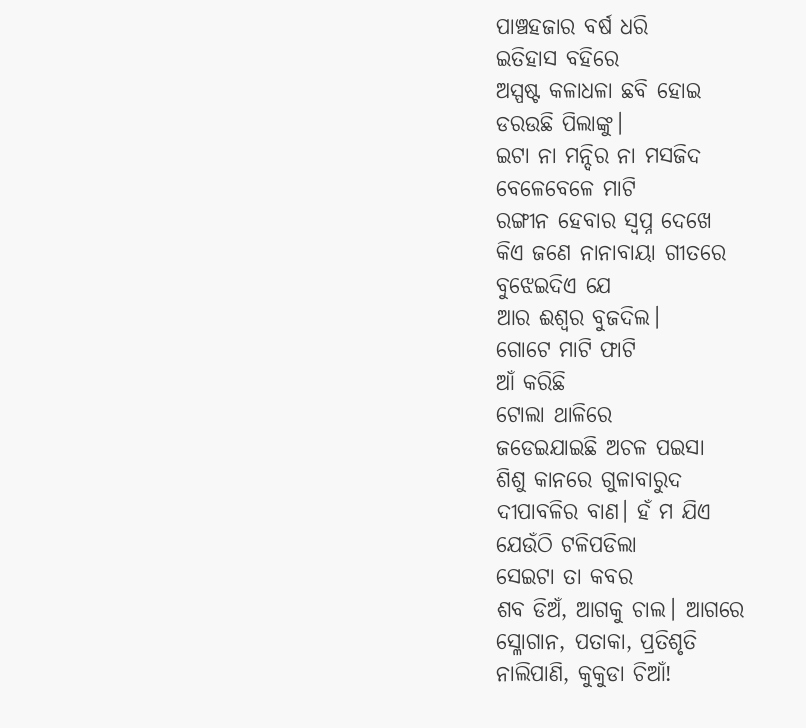ପାଞ୍ଚହଜାର ବର୍ଷ ଧରି
ଇତିହାସ ବହିରେ
ଅସ୍ପଷ୍ଟ କଳାଧଳା ଛବି ହୋଇ
ଡରଉଛି ପିଲାଙ୍କୁ।
ଇଟା ନା ମନ୍ଦିର ନା ମସଜିଦ
ବେଳେବେଳେ ମାଟି
ରଙ୍ଗୀନ ହେବାର ସ୍ବପ୍ନ ଦେଖେ
କିଏ ଜଣେ ନାନାବାୟା ଗୀତରେ
ବୁଝେଇଦିଏ ଯେ
ଆର ଈଶ୍ବର ବୁଜଦିଲ।
ଗୋଟେ ମାଟି ଫାଟି
ଆଁ କରିଛି
ଟୋଲା ଥାଳିରେ
ଜଡେଇଯାଇଛି ଅଚଳ ପଇସା
ଶିଶୁ କାନରେ ଗୁଳାବାରୁଦ
ଦୀପାବଳିର ବାଣ। ହଁ ମ ଯିଏ
ଯେଉଁଠି ଟଳିପଡିଲା
ସେଇଟା ତା କବର
ଶବ ଡିଅଁ, ଆଗକୁ ଚାଲ। ଆଗରେ
ସ୍ଳୋଗାନ, ପତାକା, ପ୍ରତିଶୃତି
ନାଲିପାଣି, କୁକୁଡା ଚିଆଁ!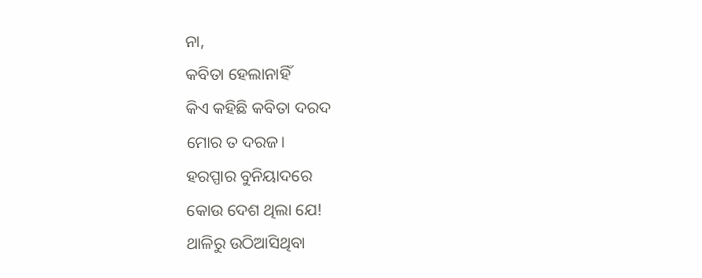ନା,
କବିତା ହେଲାନାହିଁ
କିଏ କହିଛି କବିତା ଦରଦ
ମୋର ତ ଦରଜ।
ହରପ୍ପାର ବୁନିୟାଦରେ
କୋଉ ଦେଶ ଥିଲା ଯେ!
ଥାଳିରୁ ଉଠିଆସିଥିବା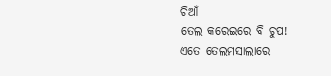ଚିଆଁ
ତେଲ କରେଇରେ ବି ଚୁପ!
ଏତେ ତେଲମସାଲାରେ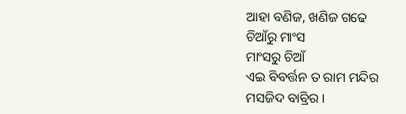ଆହା ବଣିଜ, ଖଣିଜ ଗଢେ
ଚିଆଁରୁ ମାଂସ
ମାଂସରୁ ଚିଆଁ
ଏଇ ବିବର୍ତ୍ତନ ତ ରାମ ମନ୍ଦିର
ମସଜିଦ ବାବ୍ରିର।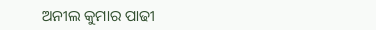ଅନୀଲ କୁମାର ପାଢୀ